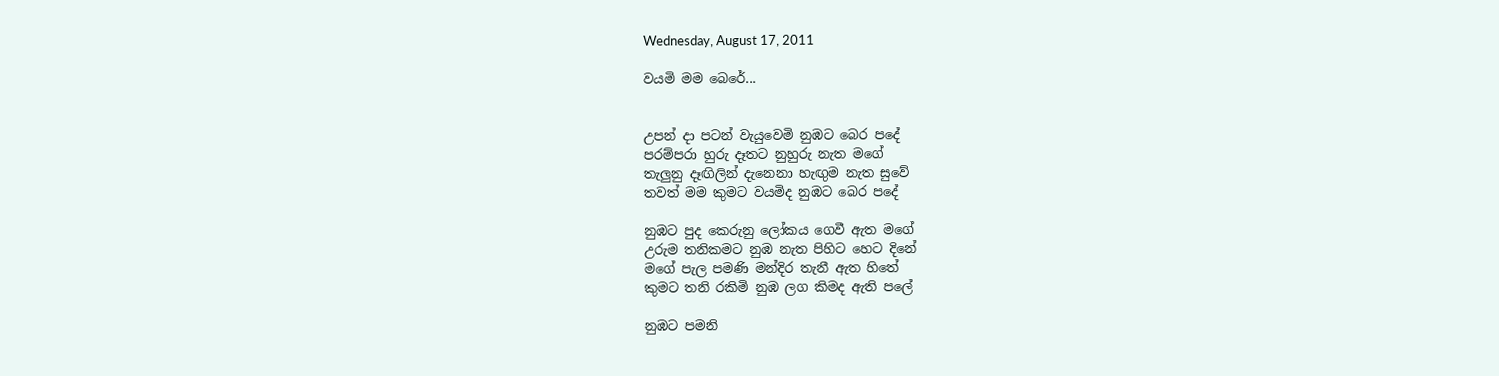Wednesday, August 17, 2011

වයමි මම බෙරේ...


උපන් දා පටන් වැයුවෙමි නුඹට බෙර පදේ
පරම්පරා හුරු දෑතට නුහුරු නැත මගේ
තැලුනු දෑඟිලින් දැනෙනා හැඟුම නැත සුවේ
තවත් මම කුමට වයමිද නුඹට බෙර පදේ

නුඹට පුද කෙරුනු ලෝකය ගෙවී ඇත මගේ
උරුම තනිකමට නුඹ නැත පිහිට හෙට දිනේ
මගේ පැල පමණි මන්දිර තැනී ඇත හිතේ
කුමට තනි රකිමි නුඹ ලග කිමද ඇති පලේ

නුඹට පමනි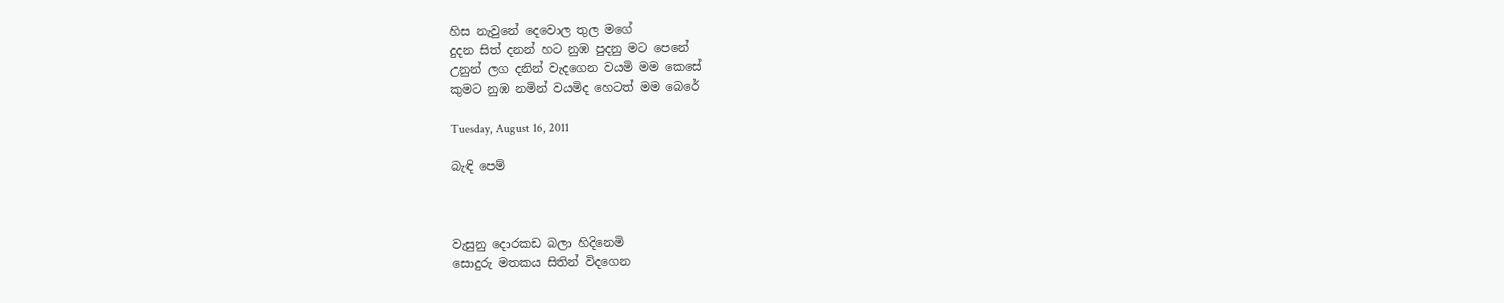හිස නැවුනේ දෙවොල තුල මගේ
දුදන සිත් දනන් හට නුඹ පුදනු මට පෙනේ
උනුන් ලග දනින් වැදගෙන වයමි මම කෙසේ
කුමට නුඹ නමින් වයමිද හෙටත් මම බෙරේ

Tuesday, August 16, 2011

බැඳි පෙම්



වැසුනු දොරකඩ බලා හිදිනෙමි
සොදුරු මතකය සිතින් විදගෙන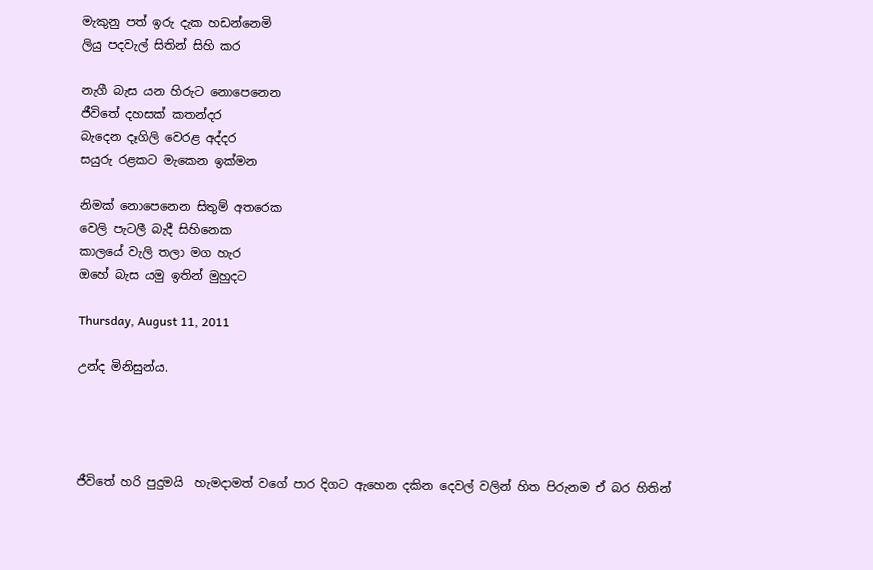මැකුනු පත් ඉරු දැක හඩන්නෙමි
ලියු පදවැල් සිතින් සිහි කර

නැගී බැස යන හිරුට නොපෙනෙන
ජීවිතේ දහසක් කතන්දර
බැදෙන දෑගිලි වෙරළ අද්දර
සයුරු රළකට මැකෙන ඉක්මන

නිමක් නොපෙනෙන සිතුම් අතරෙක
වෙලි පැටලී බැදී සිහිනෙක
කාලයේ වැලි තලා මග හැර
ඔහේ බැස යමු ඉතින් මුහුදට

Thursday, August 11, 2011

උන්ද මිනිසුන්ය.




ජීවිතේ හරි පුදුමයි  හැමදාමත් වගේ පාර දිගට ඇහෙන දකින දෙවල් වලින් හිත පිරුනම ඒ බර හිතින්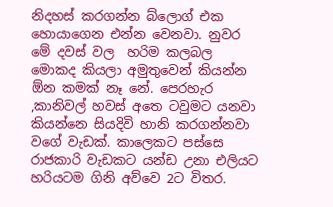නිදහස් කරගන්න බ්ලොග් එක හොයාගෙන එන්න වෙනවා. නුවර මේ දවස් වල  හරිම කලබල  මොකද කියලා අමුතුවෙන් කියන්න ඕන කමක් නෑ නේ. පෙරහැර ,කානිවල් හවස් අතෙ ටවුමට යනවා කියන්නෙ සියදිවි හානි කරගන්නවා වගේ වැඩක්. කාලෙකට පස්සෙ රාජකාරි වැඩකට යන්ඩ උනා එලියට හරියටම ගිනි අව්වෙ 2ට විතර.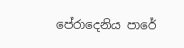පේරාදෙනිය පාරේ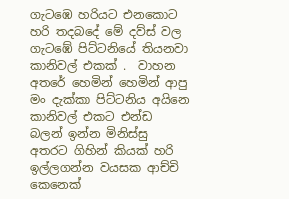ගැටඹෙ හරියට එනකොට හරි තදබදේ මේ දව්ස් වල  ගැටඹේ පිට්ටනියේ තියනවා   කානිවල් එකක් .  වාහන අතරේ හෙමින් හෙමින් ආපු මං දැක්කා පිට්ටනිය අයිනෙ කානිවල් එකට එන්ඩ බලන් ඉන්න මිනිස්සු අතරට ගිහින් කියක් හරි ඉල්ලගන්න වයසක ආච්චි කෙනෙක්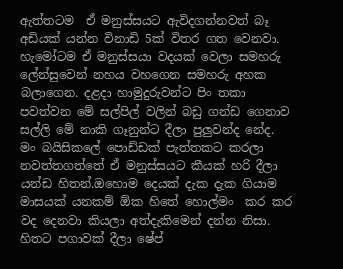ඇත්තටම  ඒ මනුස්සයට ඇවිදගන්නවත් බෑ අඩියක් යන්න විනාඩි 5ක් විතර ගත වෙනවා. හැමෝටම ඒ මනුස්සයා වදයක් වෙලා සමහරු ලේන්සුවෙන් නහය වහගෙන සමහරු අහක බලාගෙන. දළදා හාමුදුරුවන්ට පිං තකා පවත්වන මේ සල්පිල් වලින් බඩු ගන්ඩ ගෙනාව සල්ලි මේ නාකි ගෑනුන්ට දීලා පුලුවන්ද නේද. මං බයිසිකලේ පොඩ්ඩක් පැත්තකට කරලා නවත්තගත්තේ ඒ මනුස්සයට කීයක් හරි දීලා යන්ඩ හිතන්.ඔහොම දෙයක් දැක දැක ගියාම මාසයක් යනකම් ඕක හිතේ හොල්මං  කර කර වද දෙනවා කියලා අත්දැකිමෙන් දන්න නිසා. හිතට පගාවක් දීලා ෂේප්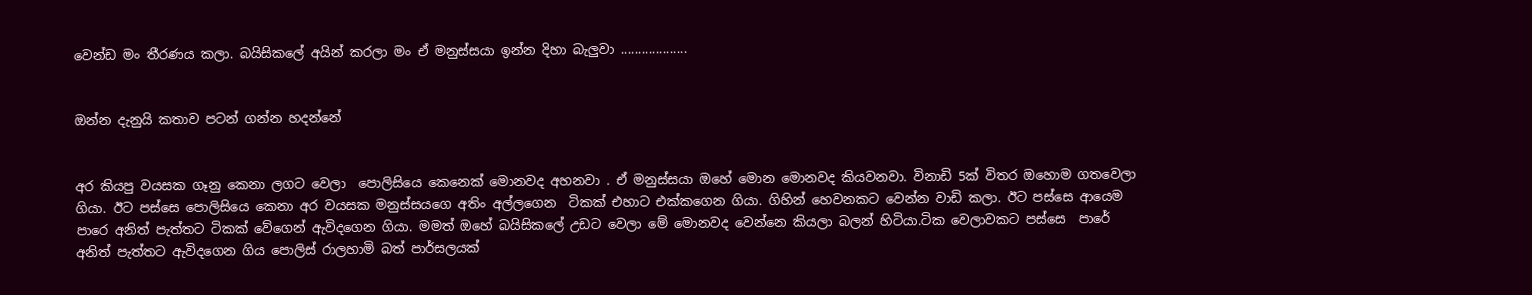වෙන්ඩ මං තීරණය කලා. බයිසිකලේ අයින් කරලා මං ඒ මනුස්සයා ඉන්න දිහා බැලුවා ...................


ඔන්න දැනුයි කතාව පටන් ගන්න හදන්නේ


අර කියපු වයසක ගෑනු කෙනා ලගට වෙලා  පොලිසියෙ කෙනෙක් මොනවද අහනවා . ඒ මනුස්සයා ඔහේ මොන මොනවද කියවනවා. විනාඩි 5ක් විතර ඔහොම ගතවෙලා ගියා. ඊට පස්සෙ පොලිසියෙ කෙනා අර වයසක මනුස්සයගෙ අතිං අල්ලගෙන  ටිකක් එහාට එක්කගෙන ගියා. ගිහින් හෙවනකට වෙන්න වාඩි කලා. ඊට පස්සෙ ආයෙම පාරෙ අනිත් පැත්තට ටිකක් වේගෙන් ඇවිදගෙන ගියා. මමත් ඔහේ බයිසිකලේ උඩට වෙලා මේ මොනවද වෙන්නෙ කියලා බලන් හිටියා.ටික වෙලාවකට පස්සෙ  පාරේ අනිත් පැත්තට ඇවිදගෙන ගිය පොලිස් රාලහාමි බත් පාර්සලයක්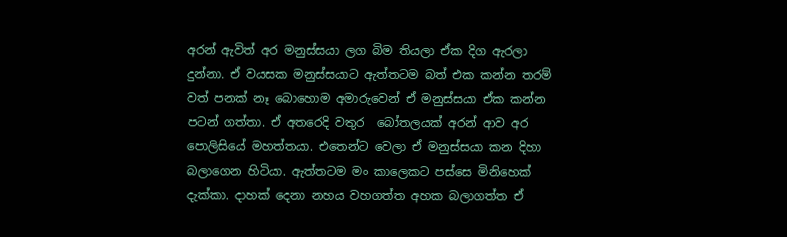අරන් ඇවිත් අර මනුස්සයා ලග බිම තියලා ඒක දිග ඇරලා දුන්නා. ඒ වයසක මනුස්සයාට ඇත්තටම බත් එක කන්න තරම් වත් පනක් නෑ බොහොම අමාරුවෙන් ඒ මනුස්සයා ඒක කන්න පටන් ගත්තා. ඒ අතරෙදි වතුර  බෝතලයක් අරන් ආව අර පොලිසියේ මහත්තයා. එතෙන්ට වෙලා ඒ මනුස්සයා කන දිහා බලාගෙන හිටියා. ඇත්තටම මං කාලෙකට පස්සෙ මිනිහෙක් දැක්කා. දාහක් දෙනා නහය වහගත්ත අහක බලාගත්ත ඒ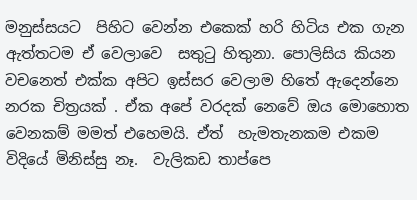මනුස්සයට  පිහිට වෙන්න එකෙක් හරි හිටිය එක ගැන ඇත්තටම ඒ වෙලාවෙ  සතුටු හිතුනා. පොලිසිය කියන වචනෙත් එක්ක අපිට ඉස්සර වෙලාම හිතේ ඇදෙන්නෙ නරක චිත්‍රයක් . ඒක අපේ වරදක් නෙවේ ඔය මොහොත වෙනකම් මමත් එහෙමයි. ඒත්  හැමතැනකම එකම විදියේ මිනිස්සු නෑ.  වැලිකඩ තාප්පෙ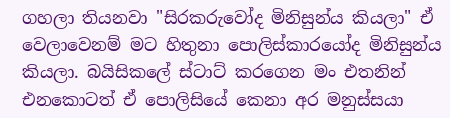ගහලා තියනවා "සිරකරුවෝද මිනිසුන්ය කියලා" ඒ වෙලාවෙනම් මට හිතුනා පොලිස්කාරයෝද මිනිසුන්ය කියලා. බයිසිකලේ ස්ටාට් කරගෙන මං එතනින් එනකොටත් ඒ පොලිසියේ කෙනා අර මනුස්සයා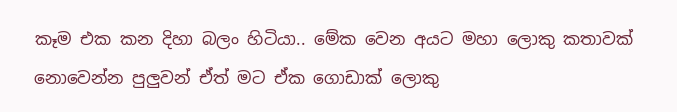කෑම එක කන දිහා බලං හිටියා.. මේක වෙන අයට මහා ලොකු කතාවක් නොවෙන්න පුලුවන් ඒත් මට ඒක ගොඩාක් ලොකු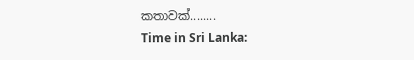කතාවක්........
Time in Sri Lanka: